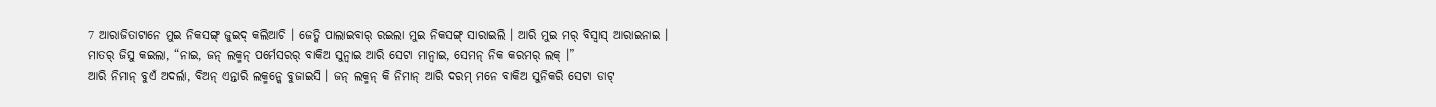7 ଆରାଜିତାଟାନେ ମୁଇ ନିକସଙ୍ଗ୍ ଜୁଇଦ୍ କଲିଆଚି । ଜେତ୍କି ପାଲାଇବାର୍ ରଇଲା ମୁଇ ନିକସଙ୍ଗ୍ ସାରାଇଲି । ଆରି ମୁଇ ମର୍ ବିସ୍ବାସ୍ ଆରାଇନାଇ ।
ମାତର୍ ଜିସୁ କଇଲା, “ନାଇ, ଜନ୍ ଲକ୍ମନ୍ ପର୍ମେସରର୍ ବାକିଅ ସୁନ୍ବାଇ ଆରି ସେଟା ମାନ୍ବାଇ, ସେମନ୍ ନିକ କରମର୍ ଲକ୍ ।”
ଆରି ନିମାନ୍ ବୁଏଁ ଅଦର୍ଲା, ବିଅନ୍ ଏନ୍ତାରି ଲକ୍ମନ୍କେ ବୁଜାଇସି । ଜନ୍ ଲକ୍ମନ୍ କି ନିମାନ୍ ଆରି ଦରମ୍ ମନେ ବାକିଅ ସୁନିକରି ସେଟା ଡାଟ୍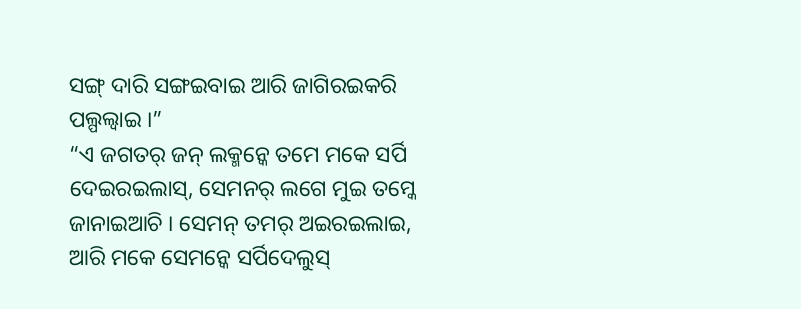ସଙ୍ଗ୍ ଦାରି ସଙ୍ଗଇବାଇ ଆରି ଜାଗିରଇକରି ପଲ୍ପଲ୍ବାଇ ।”
“ଏ ଜଗତର୍ ଜନ୍ ଲକ୍ମନ୍କେ ତମେ ମକେ ସର୍ପି ଦେଇରଇଲାସ୍, ସେମନର୍ ଲଗେ ମୁଇ ତମ୍କେ ଜାନାଇଆଚି । ସେମନ୍ ତମର୍ ଅଇରଇଲାଇ, ଆରି ମକେ ସେମନ୍କେ ସର୍ପିଦେଲୁସ୍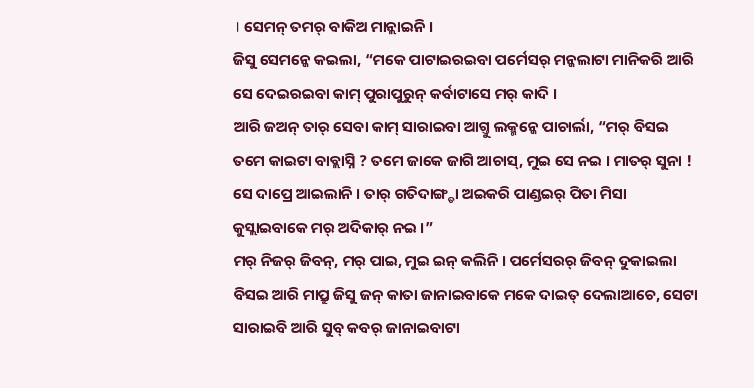। ସେମନ୍ ତମର୍ ବାକିଅ ମାନ୍ଲାଇନି ।
ଜିସୁ ସେମନ୍କେ କଇଲା, “ମକେ ପାଟାଇରଇବା ପର୍ମେସର୍ ମନ୍କଲାଟା ମାନିକରି ଆରି ସେ ଦେଇରଇବା କାମ୍ ପୁରାପୁରୁନ୍ କର୍ବାଟାସେ ମର୍ କାଦି ।
ଆରି ଜଅନ୍ ତାର୍ ସେବା କାମ୍ ସାରାଇବା ଆଗ୍ତୁ ଲକ୍ମନ୍କେ ପାଚାର୍ଲା, “ମର୍ ବିସଇ ତମେ କାଇଟା ବାବ୍ଲାସ୍ନି ? ତମେ ଜାକେ ଜାଗି ଆଚାସ୍, ମୁଇ ସେ ନଇ । ମାତର୍ ସୁନା ! ସେ ଦାପ୍ରେ ଆଇଲାନି । ତାର୍ ଗତିଦାଙ୍ଗ୍ଡା ଅଇକରି ପାଣ୍ଡଇର୍ ପିତା ମିସା କୁସ୍ଲାଇବାକେ ମର୍ ଅଦିକାର୍ ନଇ ।”
ମର୍ ନିଜର୍ ଜିବନ୍, ମର୍ ପାଇ, ମୁଇ ଇନ୍ କଲିନି । ପର୍ମେସରର୍ ଜିବନ୍ ଦୁକାଇଲା ବିସଇ ଆରି ମାପ୍ରୁ ଜିସୁ ଜନ୍ କାତା ଜାନାଇବାକେ ମକେ ଦାଇତ୍ ଦେଲାଆଚେ, ସେଟା ସାରାଇବି ଆରି ସୁବ୍ କବର୍ ଜାନାଇବାଟା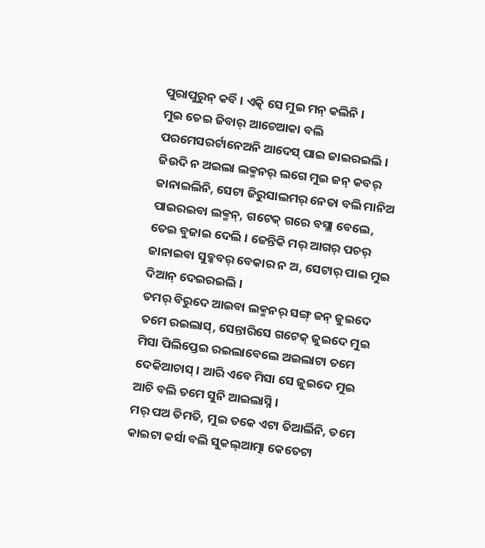ପୁରାପୁରୁନ୍ କର୍ବି । ଏତ୍କି ସେ ମୁଇ ମନ୍ କଲିନି ।
ମୁଇ ତେଇ ଜିବାର୍ ଆଚେଆକା ବଲି ପରମେସରର୍ଟାନେଅନି ଆଦେସ୍ ପାଇ ଜାଇରଇଲି । ଜିଉଦି ନ ଅଇଲା ଲକ୍ମନର୍ ଲଗେ ମୁଇ ଜନ୍ କବର୍ ଜାନାଇଲିନି, ସେଟା ଜିରୁସାଲମର୍ ନେତା ବଲି ମାନିଅ ପାଇରଇବା ଲକ୍ମନ୍, ଗଟେକ୍ ଗରେ ବସ୍ଲା ବେଲେ, ତେଇ ବୁଜାଇ ଦେଲି । ଜେନ୍ତିକି ମର୍ ଆଗର୍ ପଚର୍ ଜାନାଇବା ସୁବ୍କବର୍ ବେକାର ନ ଅ, ସେଟାର୍ ପାଇ ମୁଇ ଦିଆନ୍ ଦେଇରଇଲି ।
ତମର୍ ବିରୁଦେ ଆଇବା ଲକ୍ମନର୍ ସଙ୍ଗ୍ ଜନ୍ ଜୁଇଦେ ତମେ ରଇଲାସ୍, ସେନ୍ତାରିସେ ଗଟେକ୍ ଜୁଇଦେ ମୁଇ ମିସା ପିଲିପ୍ତେଇ ରଇଲାବେଲେ ଅଇଲାଟା ତମେ ଦେକିଆଚାସ୍ । ଆରି ଏବେ ମିସା ସେ ଜୁଇଦେ ମୁଇ ଆଚି ବଲି ତମେ ସୁନି ଆଇଲାସ୍ନି ।
ମର୍ ପଅ ତିମତି, ମୁଇ ତକେ ଏଟା ତିଆର୍ଲିନି, ତମେ କାଇଟା କର୍ସା ବଲି ସୁକଲ୍ଆତ୍ମା କେତେଟା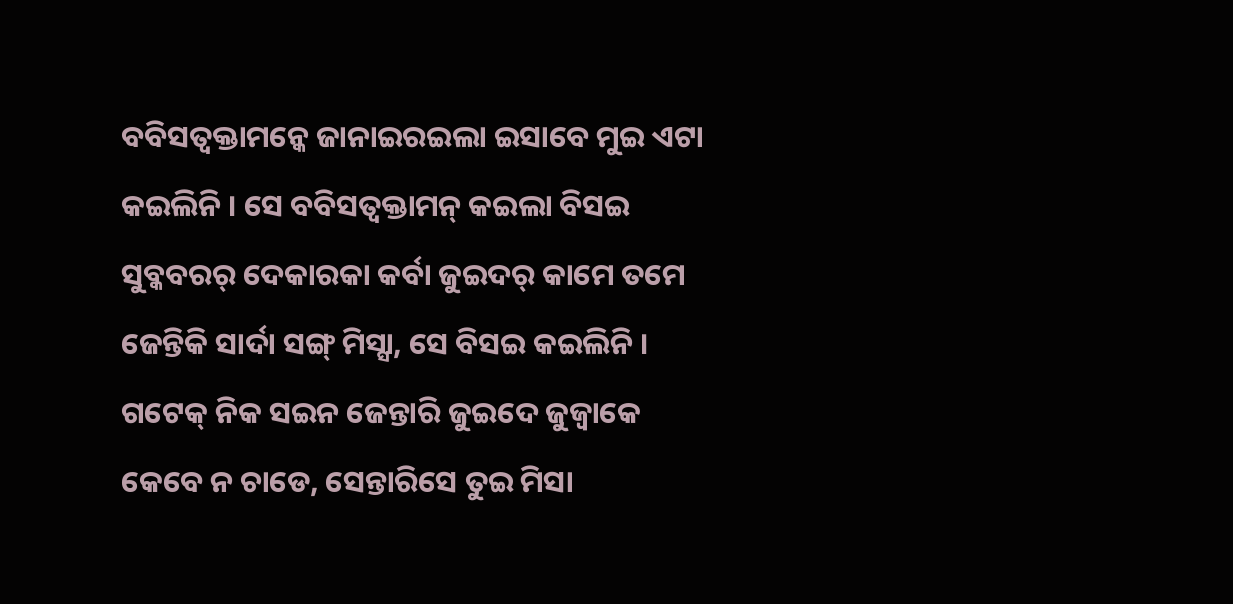ବବିସତ୍ବକ୍ତାମନ୍କେ ଜାନାଇରଇଲା ଇସାବେ ମୁଇ ଏଟା କଇଲିନି । ସେ ବବିସତ୍ବକ୍ତାମନ୍ କଇଲା ବିସଇ ସୁବ୍କବରର୍ ଦେକାରକା କର୍ବା ଜୁଇଦର୍ କାମେ ତମେ ଜେନ୍ତିକି ସାର୍ଦା ସଙ୍ଗ୍ ମିସ୍ସା, ସେ ବିସଇ କଇଲିନି ।
ଗଟେକ୍ ନିକ ସଇନ ଜେନ୍ତାରି ଜୁଇଦେ ଜୁଜ୍ବାକେ କେବେ ନ ଚାଡେ, ସେନ୍ତାରିସେ ତୁଇ ମିସା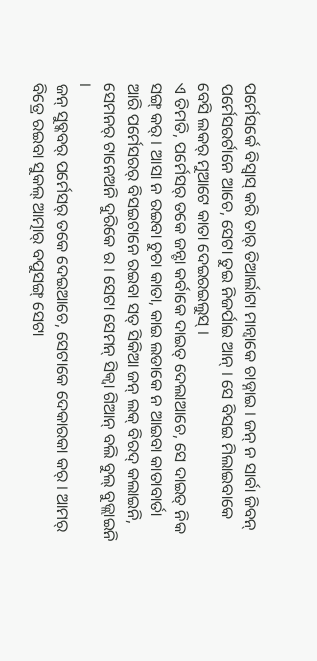ପର୍ମେସର୍କେ ବିସ୍ବାସ୍ କରି ତାର୍ ତିଆର୍ଲାଟା ମାନ୍ବାକେ ଚାଡ୍ନାଇ । ଜନ୍ ନ ସାର୍ବା ଜିବନ୍ ପର୍ମେସରର୍ଟାନେ ଆଚେ, ସେଟା ତୁଇ ନିଜର୍ପାଇ ଆନ୍ । ସେ ବିସଇ ମିଲାଇବାକେ ବେସି ଲକର୍ ମୁଆଟେ କାତା ଦେଇରଇଲୁସ୍ ।
ଏ ତିମତି, ପର୍ମେସର୍ ତକେ ଜନ୍ଟା କର୍ବାକେ ଦାଇତ୍ ଦେଲାଆଚେ, ସେ ଦାଇତ୍ ନିକ ସଙ୍ଗ୍ କର୍ । ଆସା ନ ରଇବା ଚୁଚା କାତା, କାଇ ଲଡାକେ ନ ଆଇବା କାତାବାର୍ତା ଆରି ପର୍ମେସରର୍ ବିସଇଟାନେ ରଇବା ସତ୍ ସିକିଆ ଜନ୍ ଲକ୍ ବିରଦ୍ କଲାଇନି, ସେମନର୍ ଟାନେଅନି ଦୁରିକେ ର । ସେଟା ସେମନ୍ ସିକ୍ବା ଗିଆନ୍ ବଲି ବୁଲ୍ ବୁଜ୍ଲାଇନି ।
ଜନ୍ ସୁବ୍କବର୍ ପର୍ମେସର୍ ତକେ ଦେଇଆଚେ, ସେଟାକେ ଦେକାରକା କର୍ । ଆମର୍ ବିତ୍ରେ ରଇବା ସୁକଲ୍ ଆତ୍ମାର୍ ବପୁସଙ୍ଗ୍ ସେଟା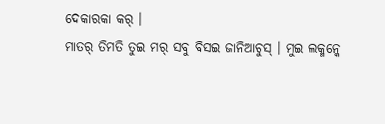ଦେକାରକା କର୍ ।
ମାତର୍ ତିମତି ତୁଇ ମର୍ ସବୁ ବିସଇ ଜାନିଆଚୁସ୍ । ମୁଇ ଲକ୍ମନ୍କେ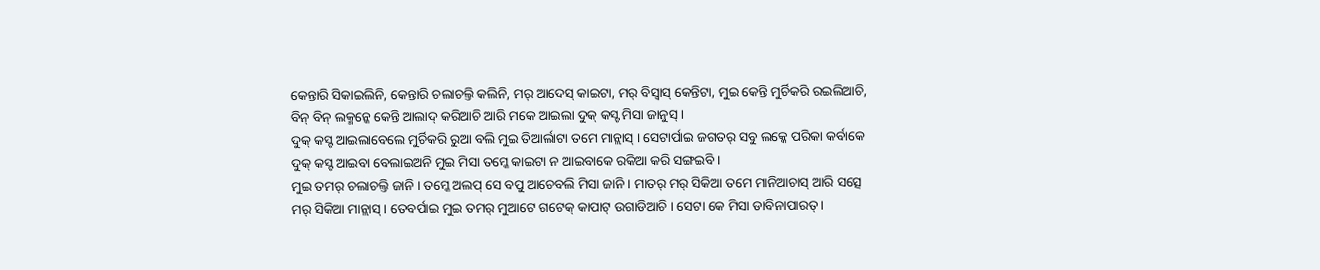କେନ୍ତାରି ସିକାଇଲିନି, କେନ୍ତାରି ଚଲାଚଲ୍ତି କଲିନି, ମର୍ ଆଦେସ୍ କାଇଟା, ମର୍ ବିସ୍ବାସ୍ କେନ୍ତିଟା, ମୁଇ କେନ୍ତି ମୁର୍ଚିକରି ରଇଲିଆଚି, ବିନ୍ ବିନ୍ ଲକ୍ମନ୍କେ କେନ୍ତି ଆଲାଦ୍ କରିଆଚି ଆରି ମକେ ଆଇଲା ଦୁକ୍ କସ୍ଟ ମିସା ଜାନୁସ୍ ।
ଦୁକ୍ କସ୍ଟ ଆଇଲାବେଲେ ମୁର୍ଚିକରି ରୁଆ ବଲି ମୁଇ ତିଆର୍ଲାଟା ତମେ ମାନ୍ଲାସ୍ । ସେଟାର୍ପାଇ ଜଗତର୍ ସବୁ ଲକ୍କେ ପରିକା କର୍ବାକେ ଦୁକ୍ କସ୍ଟ ଆଇବା ବେଲାଇଅନି ମୁଇ ମିସା ତମ୍କେ କାଇଟା ନ ଆଇବାକେ ରକିଆ କରି ସଙ୍ଗଇବି ।
ମୁଇ ତମର୍ ଚଲାଚଲ୍ତି ଜାନି । ତମ୍କେ ଅଲପ୍ ସେ ବପୁ ଆଚେବଲି ମିସା ଜାନି । ମାତର୍ ମର୍ ସିକିଆ ତମେ ମାନିଆଚାସ୍ ଆରି ସତ୍ସେ ମର୍ ସିକିଆ ମାନ୍ଲାସ୍ । ତେବର୍ପାଇ ମୁଇ ତମର୍ ମୁଆଟେ ଗଟେକ୍ କାପାଟ୍ ଉଗାଡିଆଚି । ସେଟା କେ ମିସା ଡାବିନାପାରତ୍ ।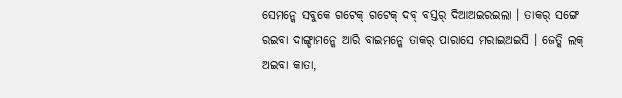ସେମନ୍କେ ସବୁକେ ଗଟେକ୍ ଗଟେକ୍ ଦବ୍ ବସ୍ତର୍ ଦିଆଅଇରଇଲା । ତାକର୍ ସଙ୍ଗେ ରଇବା ଦାଙ୍ଗ୍ଡାମନ୍କେ ଆରି ବାଇମନ୍କେ ତାକର୍ ପାରାସେ ମରାଇଅଇସି । ଜେତ୍କି ଲକ୍ ଅଇବା କାତା,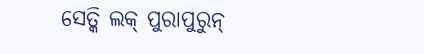ସେତ୍କି ଲକ୍ ପୁରାପୁରୁନ୍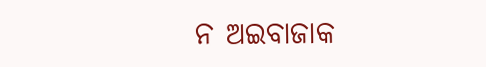ନ ଅଇବାଜାକ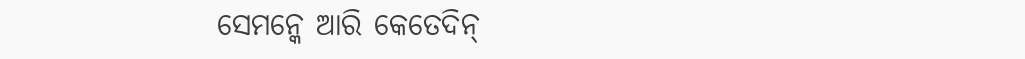ସେମନ୍କେ ଆରି କେତେଦିନ୍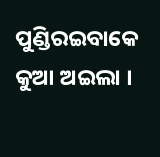ପୁଣ୍ଡିରଇବାକେ କୁଆ ଅଇଲା ।